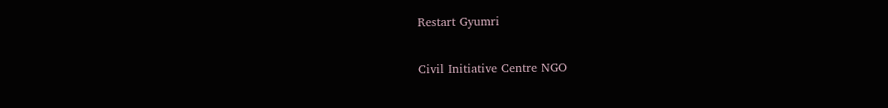Restart Gyumri

Civil Initiative Centre NGO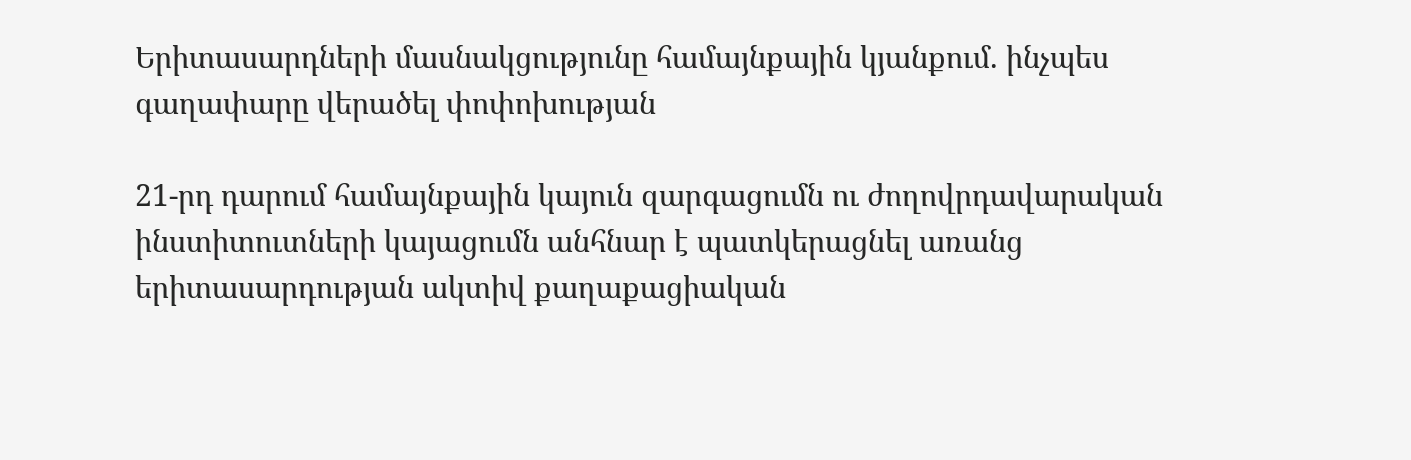Երիտասարդների մասնակցությունը համայնքային կյանքում. ինչպես գաղափարը վերածել փոփոխության

21-րդ դարում համայնքային կայուն զարգացումն ու ժողովրդավարական ինստիտուտների կայացումն անհնար է պատկերացնել առանց երիտասարդության ակտիվ քաղաքացիական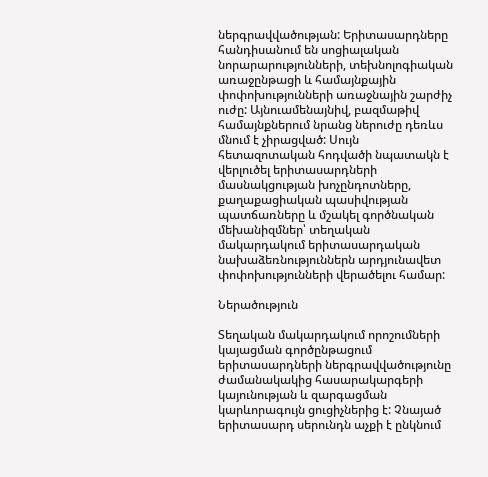ներգրավվածության: Երիտասարդները հանդիսանում են սոցիալական նորարարությունների, տեխնոլոգիական առաջընթացի և համայնքային փոփոխությունների առաջնային շարժիչ ուժը: Այնուամենայնիվ, բազմաթիվ համայնքներում նրանց ներուժը դեռևս մնում է չիրացված: Սույն հետազոտական հոդվածի նպատակն է վերլուծել երիտասարդների մասնակցության խոչընդոտները, քաղաքացիական պասիվության պատճառները և մշակել գործնական մեխանիզմներ՝ տեղական մակարդակում երիտասարդական նախաձեռնություններն արդյունավետ փոփոխությունների վերածելու համար:

Ներածություն

Տեղական մակարդակում որոշումների կայացման գործընթացում երիտասարդների ներգրավվածությունը ժամանակակից հասարակարգերի կայունության և զարգացման կարևորագույն ցուցիչներից է: Չնայած երիտասարդ սերունդն աչքի է ընկնում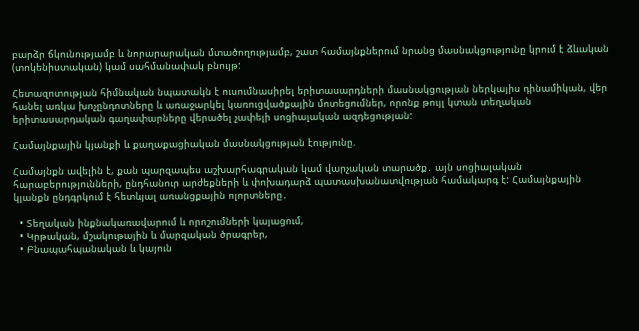բարձր ճկունությամբ և նորարարական մտածողությամբ, շատ համայնքներում նրանց մասնակցությունը կրում է ձևական (տոկենիստական) կամ սահմանափակ բնույթ:

Հետազոտության հիմնական նպատակն է ուսումնասիրել երիտասարդների մասնակցության ներկայիս դինամիկան, վեր հանել առկա խոչընդոտները և առաջարկել կառուցվածքային մոտեցումներ, որոնք թույլ կտան տեղական երիտասարդական գաղափարները վերածել չափելի սոցիալական ազդեցության:

Համայնքային կյանքի և քաղաքացիական մասնակցության էությունը.

Համայնքն ավելին է, քան պարզապես աշխարհագրական կամ վարչական տարածք․ այն սոցիալական հարաբերությունների, ընդհանուր արժեքների և փոխադարձ պատասխանատվության համակարգ է: Համայնքային կյանքն ընդգրկում է հետևյալ առանցքային ոլորտները․

  • Տեղական ինքնակառավարում և որոշումների կայացում,
  • Կրթական, մշակութային և մարզական ծրագրեր,
  • Բնապահպանական և կայուն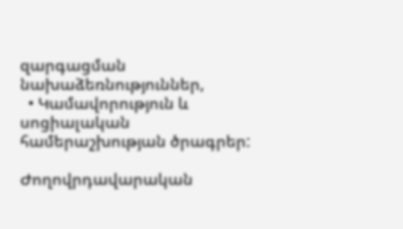զարգացման նախաձեռնություններ,
  • Կամավորություն և սոցիալական համերաշխության ծրագրեր:

Ժողովրդավարական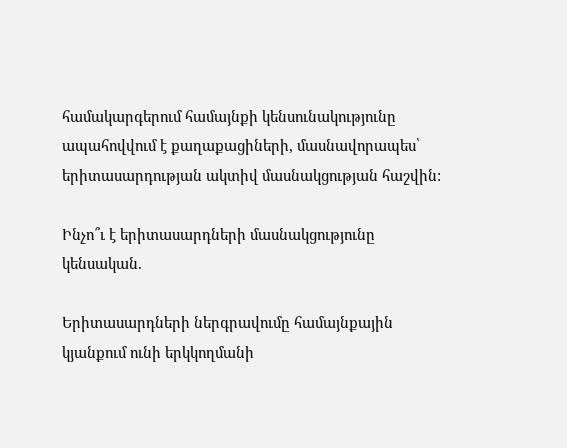համակարգերում համայնքի կենսունակությունը ապահովվում է քաղաքացիների, մասնավորապես՝ երիտասարդության ակտիվ մասնակցության հաշվին:

Ինչո՞ւ է երիտասարդների մասնակցությունը կենսական.

Երիտասարդների ներգրավումը համայնքային կյանքում ունի երկկողմանի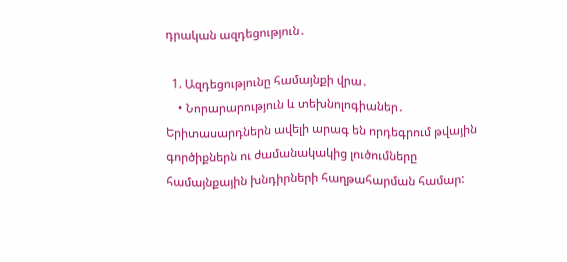դրական ազդեցություն․

  1. Ազդեցությունը համայնքի վրա․
    • Նորարարություն և տեխնոլոգիաներ․ Երիտասարդներն ավելի արագ են որդեգրում թվային գործիքներն ու ժամանակակից լուծումները համայնքային խնդիրների հաղթահարման համար: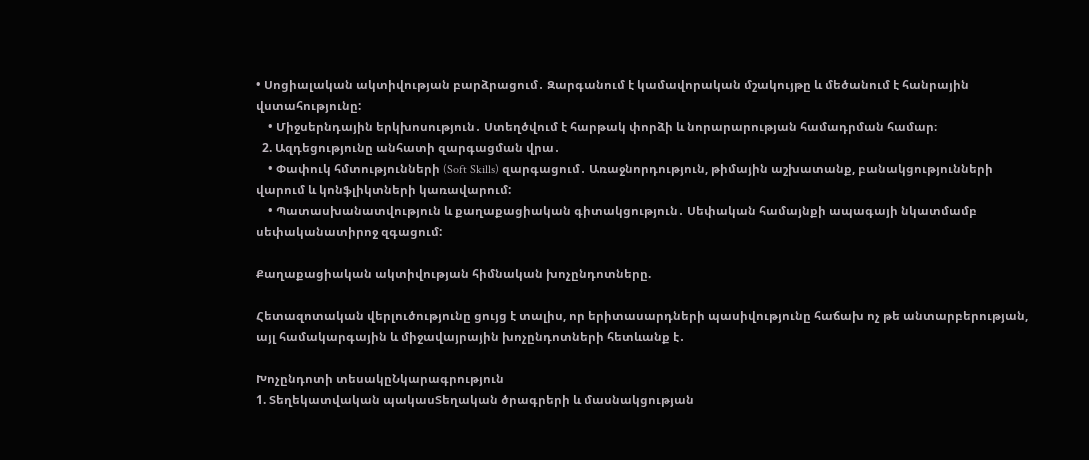• Սոցիալական ակտիվության բարձրացում․ Զարգանում է կամավորական մշակույթը և մեծանում է հանրային վստահությունը:
    • Միջսերնդային երկխոսություն․ Ստեղծվում է հարթակ փորձի և նորարարության համադրման համար։
  2. Ազդեցությունը անհատի զարգացման վրա․
    • Փափուկ հմտությունների (Soft Skills) զարգացում․ Առաջնորդություն, թիմային աշխատանք, բանակցությունների վարում և կոնֆլիկտների կառավարում:
    • Պատասխանատվություն և քաղաքացիական գիտակցություն․ Սեփական համայնքի ապագայի նկատմամբ սեփականատիրոջ զգացում:

Քաղաքացիական ակտիվության հիմնական խոչընդոտները.

Հետազոտական վերլուծությունը ցույց է տալիս, որ երիտասարդների պասիվությունը հաճախ ոչ թե անտարբերության, այլ համակարգային և միջավայրային խոչընդոտների հետևանք է․

Խոչընդոտի տեսակըՆկարագրություն
1. Տեղեկատվական պակասՏեղական ծրագրերի և մասնակցության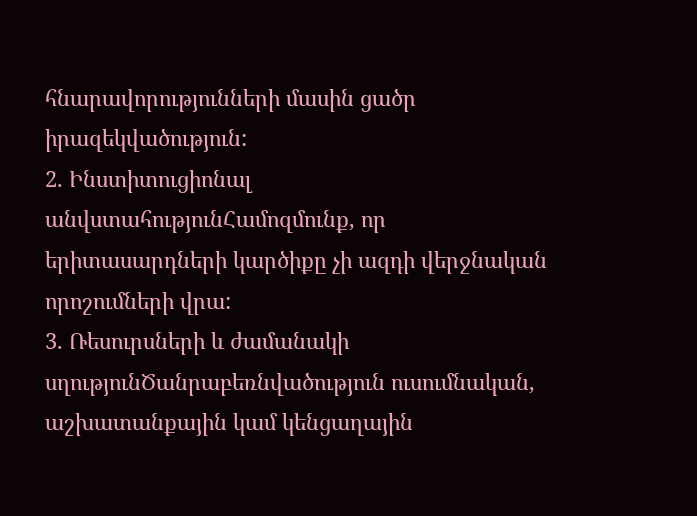հնարավորությունների մասին ցածր իրազեկվածություն:
2. Ինստիտուցիոնալ անվստահությունՀամոզմունք, որ երիտասարդների կարծիքը չի ազդի վերջնական որոշումների վրա:
3. Ռեսուրսների և ժամանակի սղությունԾանրաբեռնվածություն ուսումնական, աշխատանքային կամ կենցաղային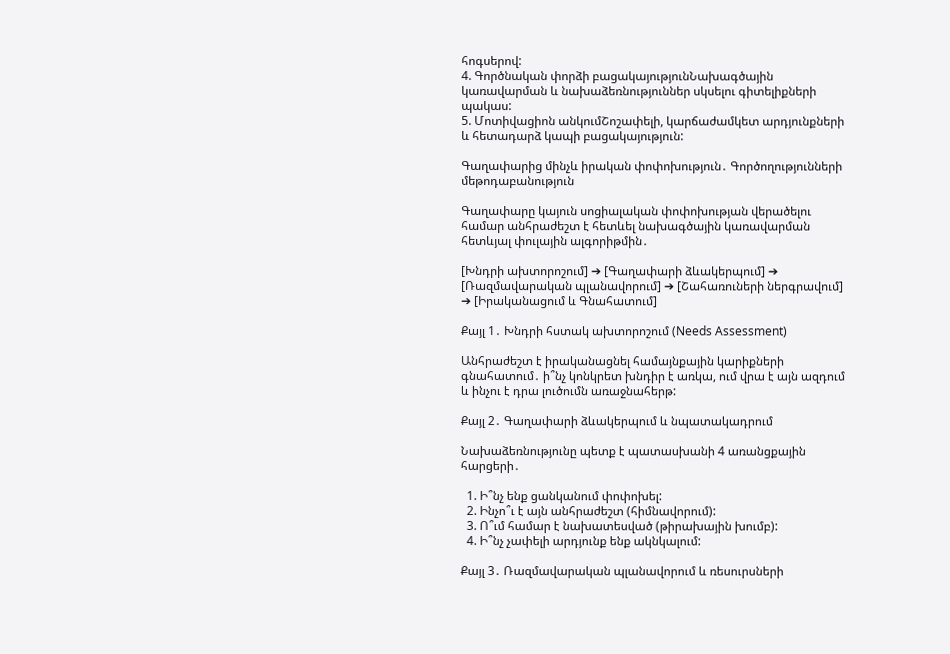հոգսերով:
4. Գործնական փորձի բացակայությունՆախագծային կառավարման և նախաձեռնություններ սկսելու գիտելիքների պակաս:
5. Մոտիվացիոն անկումՇոշափելի, կարճաժամկետ արդյունքների և հետադարձ կապի բացակայություն:

Գաղափարից մինչև իրական փոփոխություն․ Գործողությունների մեթոդաբանություն

Գաղափարը կայուն սոցիալական փոփոխության վերածելու համար անհրաժեշտ է հետևել նախագծային կառավարման հետևյալ փուլային ալգորիթմին․

[Խնդրի ախտորոշում] ➔ [Գաղափարի ձևակերպում] ➔ [Ռազմավարական պլանավորում] ➔ [Շահառուների ներգրավում] ➔ [Իրականացում և Գնահատում]

Քայլ 1․ Խնդրի հստակ ախտորոշում (Needs Assessment)

Անհրաժեշտ է իրականացնել համայնքային կարիքների գնահատում․ ի՞նչ կոնկրետ խնդիր է առկա, ում վրա է այն ազդում և ինչու է դրա լուծումն առաջնահերթ:

Քայլ 2․ Գաղափարի ձևակերպում և նպատակադրում

Նախաձեռնությունը պետք է պատասխանի 4 առանցքային հարցերի․

  1. Ի՞նչ ենք ցանկանում փոփոխել:
  2. Ինչո՞ւ է այն անհրաժեշտ (հիմնավորում):
  3. Ո՞ւմ համար է նախատեսված (թիրախային խումբ):
  4. Ի՞նչ չափելի արդյունք ենք ակնկալում:

Քայլ 3․ Ռազմավարական պլանավորում և ռեսուրսների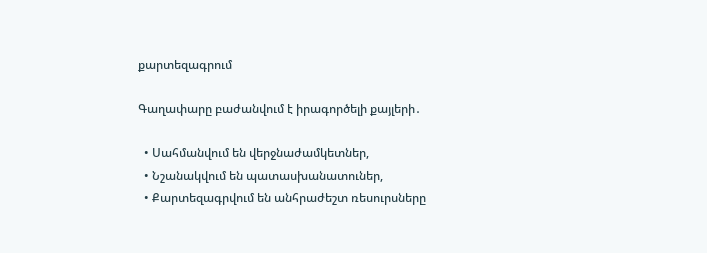քարտեզագրում

Գաղափարը բաժանվում է իրագործելի քայլերի․

  • Սահմանվում են վերջնաժամկետներ,
  • Նշանակվում են պատասխանատուներ,
  • Քարտեզագրվում են անհրաժեշտ ռեսուրսները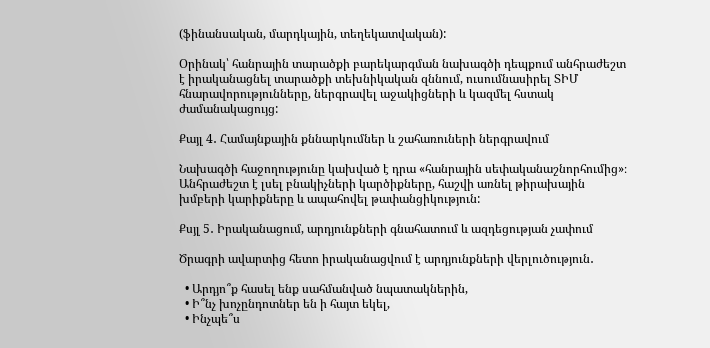(ֆինանսական, մարդկային, տեղեկատվական):

Օրինակ՝ հանրային տարածքի բարեկարգման նախագծի դեպքում անհրաժեշտ է իրականացնել տարածքի տեխնիկական զննում, ուսումնասիրել ՏԻՄ հնարավորությունները, ներգրավել աջակիցների և կազմել հստակ ժամանակացույց:

Քայլ 4․ Համայնքային քննարկումներ և շահառուների ներգրավում

Նախագծի հաջողությունը կախված է դրա «հանրային սեփականաշնորհումից»։ Անհրաժեշտ է լսել բնակիչների կարծիքները, հաշվի առնել թիրախային խմբերի կարիքները և ապահովել թափանցիկություն:

Քսյլ 5․ Իրականացում, արդյունքների գնահատում և ազդեցության չափում

Ծրագրի ավարտից հետո իրականացվում է արդյունքների վերլուծություն․

  • Արդյո՞ք հասել ենք սահմանված նպատակներին,
  • Ի՞նչ խոչընդոտներ են ի հայտ եկել,
  • Ինչպե՞ս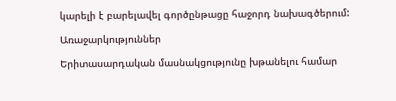կարելի է բարելավել գործընթացը հաջորդ նախագծերում:

Առաջարկություններ

Երիտասարդական մասնակցությունը խթանելու համար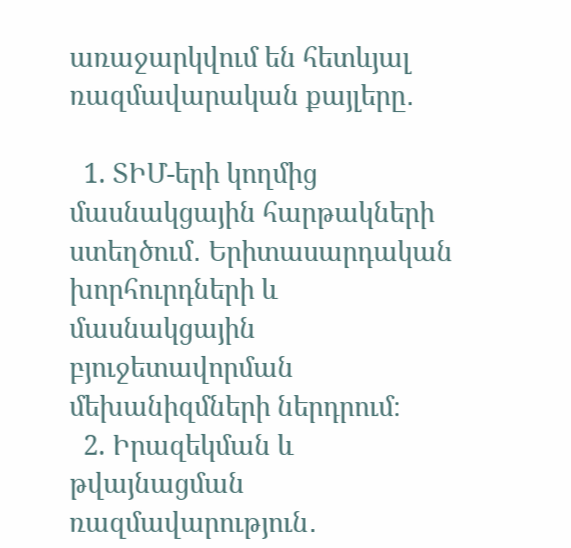առաջարկվում են հետևյալ ռազմավարական քայլերը․

  1. ՏԻՄ-երի կողմից մասնակցային հարթակների ստեղծում․ Երիտասարդական խորհուրդների և մասնակցային բյուջետավորման մեխանիզմների ներդրում։
  2. Իրազեկման և թվայնացման ռազմավարություն․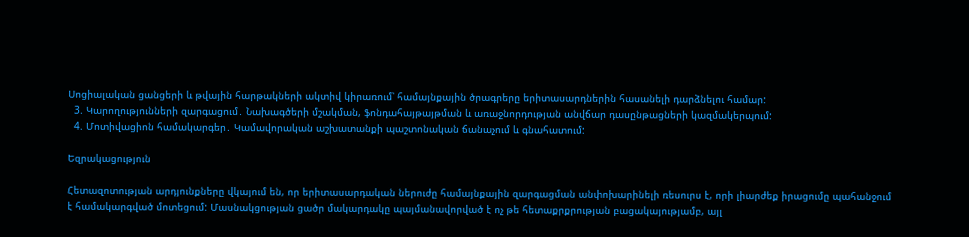Սոցիալական ցանցերի և թվային հարթակների ակտիվ կիրառում՝ համայնքային ծրագրերը երիտասարդներին հասանելի դարձնելու համար:
  3. Կարողությունների զարգացում․ Նախագծերի մշակման, ֆոնդահայթայթման և առաջնորդության անվճար դասընթացների կազմակերպում:
  4. Մոտիվացիոն համակարգեր․ Կամավորական աշխատանքի պաշտոնական ճանաչում և գնահատում:

Եզրակացություն

Հետազոտության արդյունքները վկայում են, որ երիտասարդական ներուժը համայնքային զարգացման անփոխարինելի ռեսուրս է, որի լիարժեք իրացումը պահանջում է համակարգված մոտեցում: Մասնակցության ցածր մակարդակը պայմանավորված է ոչ թե հետաքրքրության բացակայությամբ, այլ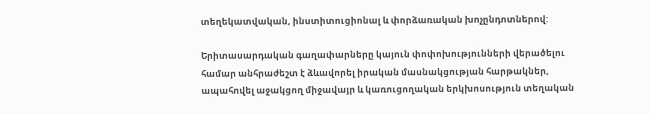տեղեկատվական, ինստիտուցիոնալ և փորձառական խոչընդոտներով:

Երիտասարդական գաղափարները կայուն փոփոխությունների վերածելու համար անհրաժեշտ է ձևավորել իրական մասնակցության հարթակներ, ապահովել աջակցող միջավայր և կառուցողական երկխոսություն տեղական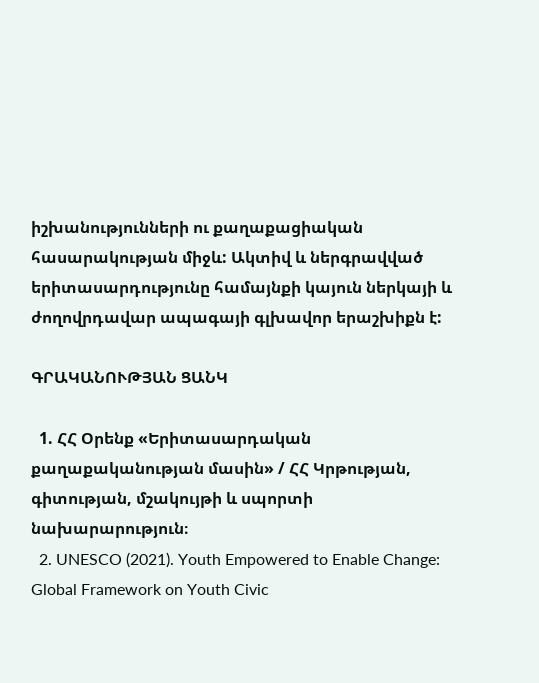իշխանությունների ու քաղաքացիական հասարակության միջև: Ակտիվ և ներգրավված երիտասարդությունը համայնքի կայուն ներկայի և ժողովրդավար ապագայի գլխավոր երաշխիքն է:

ԳՐԱԿԱՆՈՒԹՅԱՆ ՑԱՆԿ

  1. ՀՀ Օրենք «Երիտասարդական քաղաքականության մասին» / ՀՀ Կրթության, գիտության, մշակույթի և սպորտի նախարարություն։
  2. UNESCO (2021). Youth Empowered to Enable Change: Global Framework on Youth Civic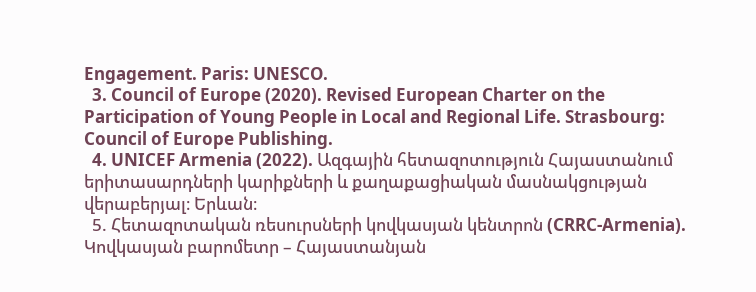Engagement. Paris: UNESCO.
  3. Council of Europe (2020). Revised European Charter on the Participation of Young People in Local and Regional Life. Strasbourg: Council of Europe Publishing.
  4. UNICEF Armenia (2022). Ազգային հետազոտություն Հայաստանում երիտասարդների կարիքների և քաղաքացիական մասնակցության վերաբերյալ։ Երևան։
  5. Հետազոտական ռեսուրսների կովկասյան կենտրոն (CRRC-Armenia). Կովկասյան բարոմետր – Հայաստանյան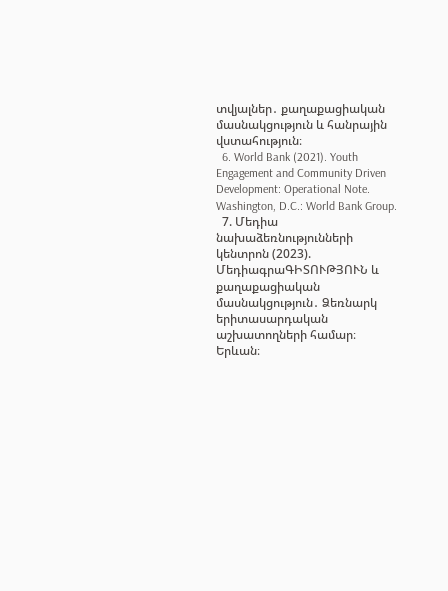տվյալներ․ քաղաքացիական մասնակցություն և հանրային վստահություն։
  6. World Bank (2021). Youth Engagement and Community Driven Development: Operational Note. Washington, D.C.: World Bank Group.
  7. Մեդիա նախաձեռնությունների կենտրոն (2023). ՄեդիագրաԳԻՏՈՒԹՅՈՒՆ և քաղաքացիական մասնակցություն․ Ձեռնարկ երիտասարդական աշխատողների համար։ Երևան։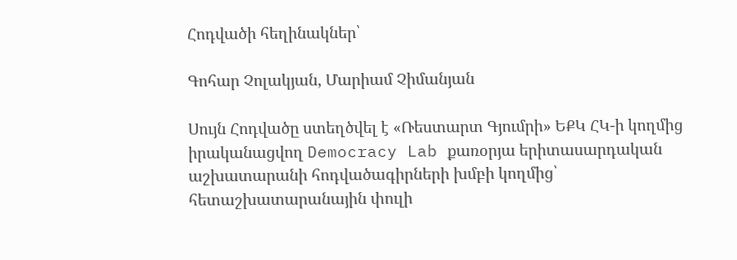Հոդվածի հեղինակներ՝

Գոհար Չոլակյան, Մարիամ Չիմանյան

Սույն Հոդվածը ստեղծվել է «Ռեստարտ Գյումրի» ԵՔԿ ՀԿ-ի կողմից իրականացվող Democracy Lab քառօրյա երիտասարդական աշխատարանի հոդվածագիրների խմբի կողմից՝ հետաշխատարանային փուլի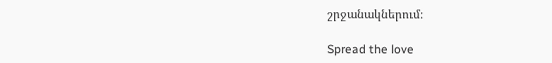շրջանակներում։

Spread the love